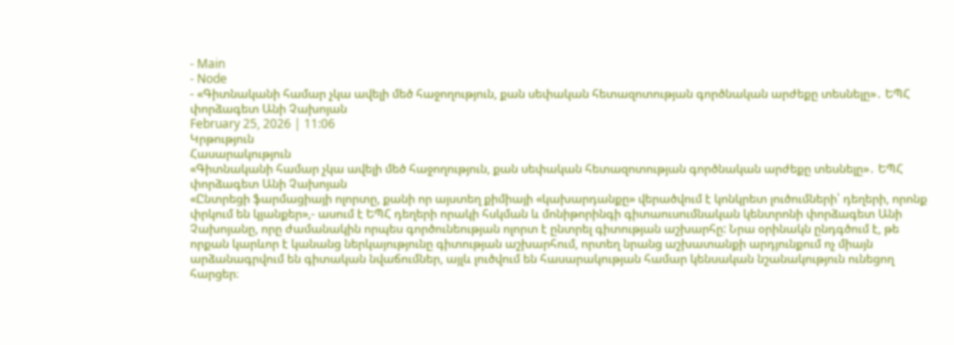- Main
- Node
- «Գիտնականի համար չկա ավելի մեծ հաջողություն, քան սեփական հետազոտության գործնական արժեքը տեսնելը»․ ԵՊՀ փորձագետ Անի Չախոյան
February 25, 2026 | 11:06
Կրթություն
Հասարակություն
«Գիտնականի համար չկա ավելի մեծ հաջողություն, քան սեփական հետազոտության գործնական արժեքը տեսնելը»․ ԵՊՀ փորձագետ Անի Չախոյան
«Ընտրեցի ֆարմացիայի ոլորտը, քանի որ այստեղ քիմիայի «կախարդանքը» վերածվում է կոնկրետ լուծումների՝ դեղերի, որոնք փրկում են կյանքեր»,- ասում է ԵՊՀ դեղերի որակի հսկման և մոնիթորինգի գիտաուսումնական կենտրոնի փորձագետ Անի Չախոյանը, որը ժամանակին որպես գործունեության ոլորտ է ընտրել գիտության աշխարհը: Նրա օրինակն ընդգծում է, թե որքան կարևոր է կանանց ներկայությունը գիտության աշխարհում, որտեղ նրանց աշխատանքի արդյունքում ոչ միայն արձանագրվում են գիտական նվաճումներ, այլև լուծվում են հասարակության համար կենսական նշանակություն ունեցող հարցեր։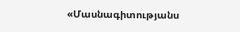«Մասնագիտությանս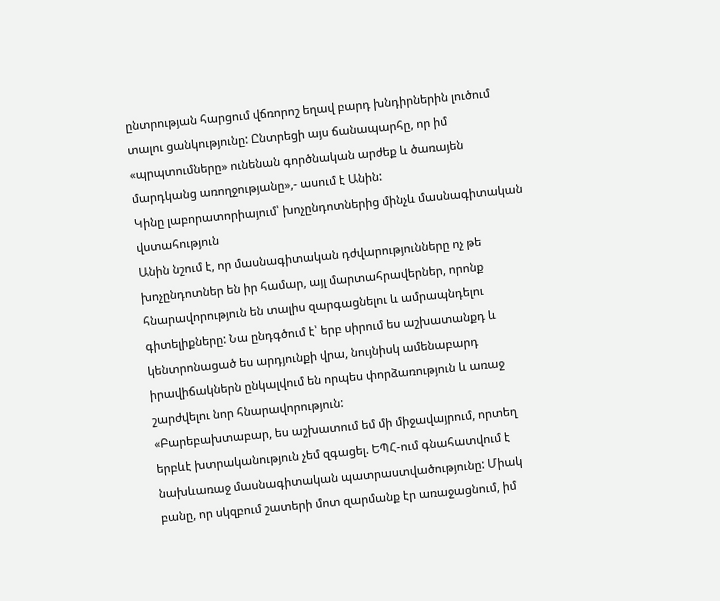ընտրության հարցում վճռորոշ եղավ բարդ խնդիրներին լուծում տալու ցանկությունը: Ընտրեցի այս ճանապարհը, որ իմ «պրպտումները» ունենան գործնական արժեք և ծառայեն մարդկանց առողջությանը»,- ասում է Անին:
Կինը լաբորատորիայում՝ խոչընդոտներից մինչև մասնագիտական վստահություն
Անին նշում է, որ մասնագիտական դժվարությունները ոչ թե խոչընդոտներ են իր համար, այլ մարտահրավերներ, որոնք հնարավորություն են տալիս զարգացնելու և ամրապնդելու գիտելիքները: Նա ընդգծում է՝ երբ սիրում ես աշխատանքդ և կենտրոնացած ես արդյունքի վրա, նույնիսկ ամենաբարդ իրավիճակներն ընկալվում են որպես փորձառություն և առաջ շարժվելու նոր հնարավորություն:
«Բարեբախտաբար, ես աշխատում եմ մի միջավայրում, որտեղ երբևէ խտրականություն չեմ զգացել. ԵՊՀ-ում գնահատվում է նախևառաջ մասնագիտական պատրաստվածությունը: Միակ բանը, որ սկզբում շատերի մոտ զարմանք էր առաջացնում, իմ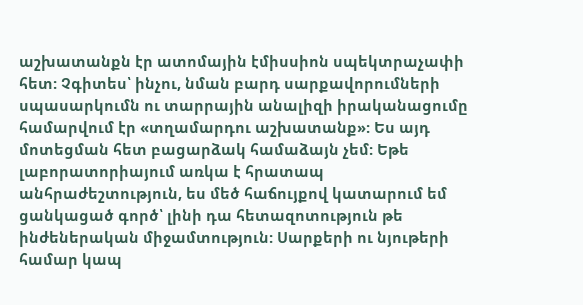աշխատանքն էր ատոմային էմիսսիոն սպեկտրաչափի հետ: Չգիտես՝ ինչու, նման բարդ սարքավորումների սպասարկումն ու տարրային անալիզի իրականացումը համարվում էր «տղամարդու աշխատանք»: Ես այդ մոտեցման հետ բացարձակ համաձայն չեմ: Եթե լաբորատորիայում առկա է հրատապ անհրաժեշտություն, ես մեծ հաճույքով կատարում եմ ցանկացած գործ՝ լինի դա հետազոտություն թե ինժեներական միջամտություն: Սարքերի ու նյութերի համար կապ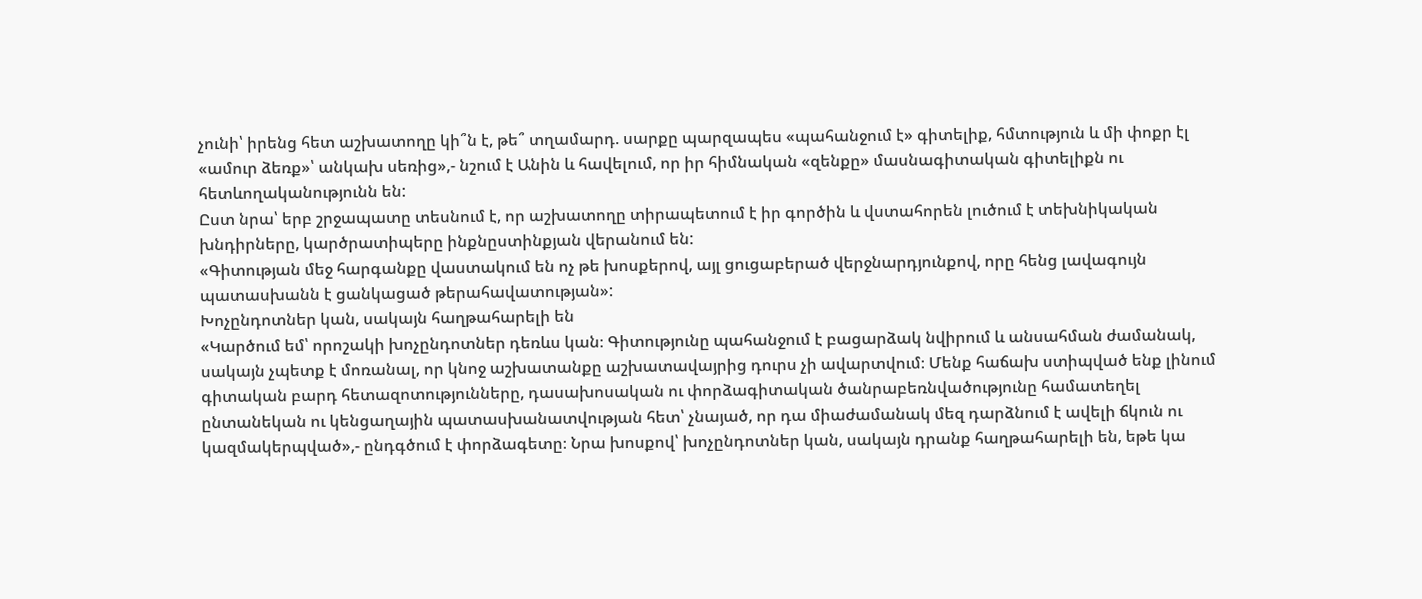չունի՝ իրենց հետ աշխատողը կի՞ն է, թե՞ տղամարդ. սարքը պարզապես «պահանջում է» գիտելիք, հմտություն և մի փոքր էլ «ամուր ձեռք»՝ անկախ սեռից»,- նշում է Անին և հավելում, որ իր հիմնական «զենքը» մասնագիտական գիտելիքն ու հետևողականությունն են:
Ըստ նրա՝ երբ շրջապատը տեսնում է, որ աշխատողը տիրապետում է իր գործին և վստահորեն լուծում է տեխնիկական խնդիրները, կարծրատիպերը ինքնըստինքյան վերանում են:
«Գիտության մեջ հարգանքը վաստակում են ոչ թե խոսքերով, այլ ցուցաբերած վերջնարդյունքով, որը հենց լավագույն պատասխանն է ցանկացած թերահավատության»:
Խոչընդոտներ կան, սակայն հաղթահարելի են
«Կարծում եմ՝ որոշակի խոչընդոտներ դեռևս կան։ Գիտությունը պահանջում է բացարձակ նվիրում և անսահման ժամանակ, սակայն չպետք է մոռանալ, որ կնոջ աշխատանքը աշխատավայրից դուրս չի ավարտվում։ Մենք հաճախ ստիպված ենք լինում գիտական բարդ հետազոտությունները, դասախոսական ու փորձագիտական ծանրաբեռնվածությունը համատեղել ընտանեկան ու կենցաղային պատասխանատվության հետ՝ չնայած, որ դա միաժամանակ մեզ դարձնում է ավելի ճկուն ու կազմակերպված»,- ընդգծում է փորձագետը։ Նրա խոսքով՝ խոչընդոտներ կան, սակայն դրանք հաղթահարելի են, եթե կա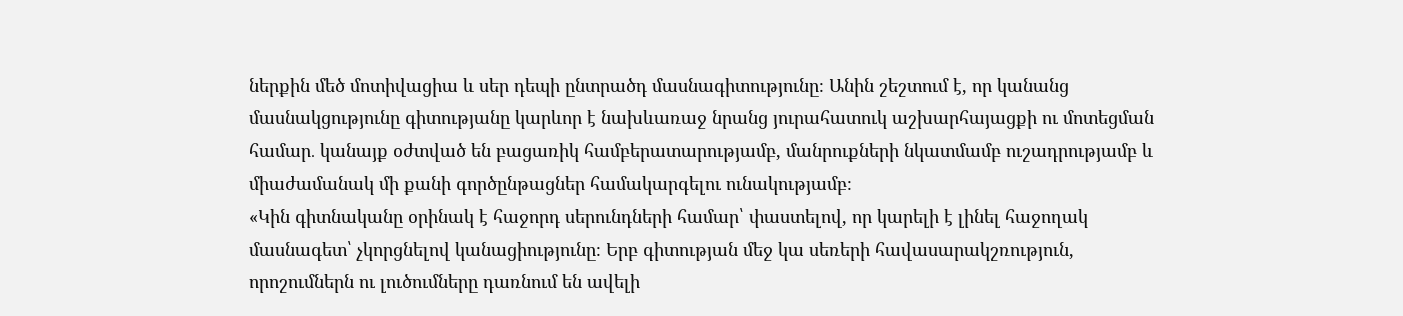ներքին մեծ մոտիվացիա և սեր դեպի ընտրածդ մասնագիտությունը։ Անին շեշտում է, որ կանանց մասնակցությունը գիտությանը կարևոր է նախևառաջ նրանց յուրահատուկ աշխարհայացքի ու մոտեցման համար․ կանայք օժտված են բացառիկ համբերատարությամբ, մանրուքների նկատմամբ ուշադրությամբ և միաժամանակ մի քանի գործընթացներ համակարգելու ունակությամբ։
«Կին գիտնականը օրինակ է հաջորդ սերունդների համար՝ փաստելով, որ կարելի է լինել հաջողակ մասնագետ՝ չկորցնելով կանացիությունը։ Երբ գիտության մեջ կա սեռերի հավասարակշռություն, որոշումներն ու լուծումները դառնում են ավելի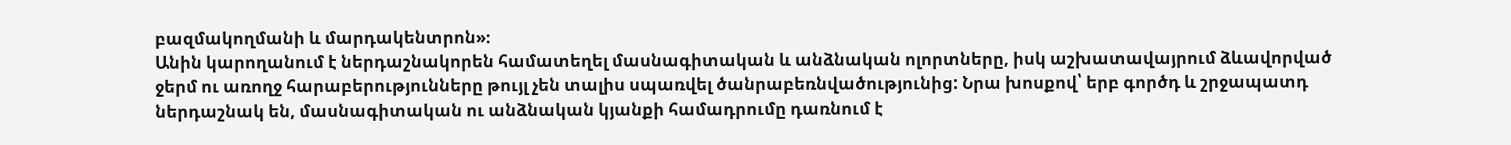բազմակողմանի և մարդակենտրոն»։
Անին կարողանում է ներդաշնակորեն համատեղել մասնագիտական և անձնական ոլորտները, իսկ աշխատավայրում ձևավորված ջերմ ու առողջ հարաբերությունները թույլ չեն տալիս սպառվել ծանրաբեռնվածությունից: Նրա խոսքով՝ երբ գործդ և շրջապատդ ներդաշնակ են, մասնագիտական ու անձնական կյանքի համադրումը դառնում է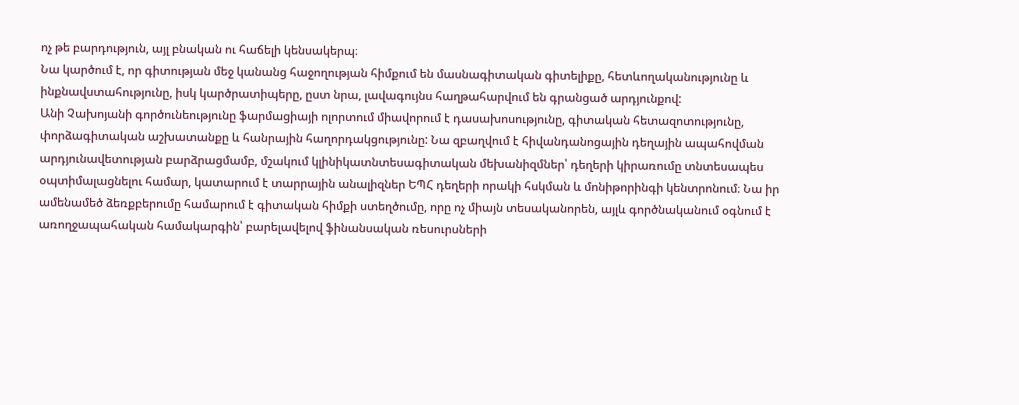ոչ թե բարդություն, այլ բնական ու հաճելի կենսակերպ։
Նա կարծում է, որ գիտության մեջ կանանց հաջողության հիմքում են մասնագիտական գիտելիքը, հետևողականությունը և ինքնավստահությունը, իսկ կարծրատիպերը, ըստ նրա, լավագույնս հաղթահարվում են գրանցած արդյունքով:
Անի Չախոյանի գործունեությունը ֆարմացիայի ոլորտում միավորում է դասախոսությունը, գիտական հետազոտությունը, փորձագիտական աշխատանքը և հանրային հաղորդակցությունը: Նա զբաղվում է հիվանդանոցային դեղային ապահովման արդյունավետության բարձրացմամբ, մշակում կլինիկատնտեսագիտական մեխանիզմներ՝ դեղերի կիրառումը տնտեսապես օպտիմալացնելու համար, կատարում է տարրային անալիզներ ԵՊՀ դեղերի որակի հսկման և մոնիթորինգի կենտրոնում։ Նա իր ամենամեծ ձեռքբերումը համարում է գիտական հիմքի ստեղծումը, որը ոչ միայն տեսականորեն, այլև գործնականում օգնում է առողջապահական համակարգին՝ բարելավելով ֆինանսական ռեսուրսների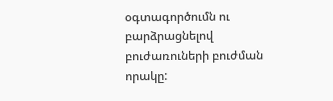օգտագործումն ու բարձրացնելով բուժառուների բուժման որակը: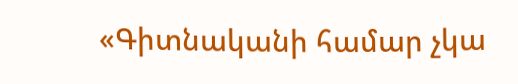«Գիտնականի համար չկա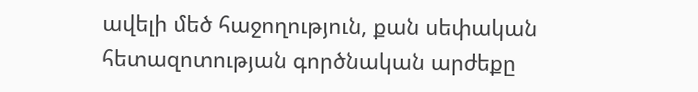ավելի մեծ հաջողություն, քան սեփական հետազոտության գործնական արժեքը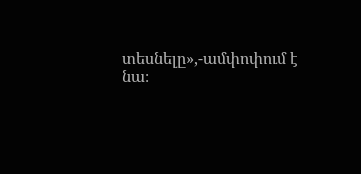տեսնելը»,-ամփոփում է նա։